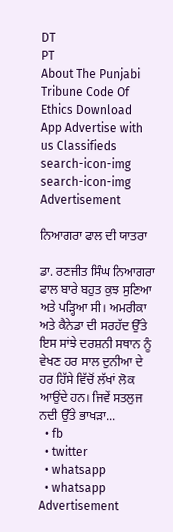DT
PT
About The Punjabi Tribune Code Of Ethics Download App Advertise with us Classifieds
search-icon-img
search-icon-img
Advertisement

ਨਿਆਗਰਾ ਫਾਲ ਦੀ ਯਾਤਰਾ

ਡਾ. ਰਣਜੀਤ ਸਿੰਘ ਨਿਆਗਰਾ ਫਾਲ ਬਾਰੇ ਬਹੁਤ ਕੁਝ ਸੁਣਿਆ ਅਤੇ ਪੜ੍ਹਿਆ ਸੀ। ਅਮਰੀਕਾ ਅਤੇ ਕੈਨੇਡਾ ਦੀ ਸਰਹੱਦ ਉੱਤੇ ਇਸ ਸਾਂਝੇ ਦਰਸ਼ਨੀ ਸਥਾਨ ਨੂੰ ਵੇਖਣ ਹਰ ਸਾਲ ਦੁਨੀਆ ਦੇ ਹਰ ਹਿੱਸੇ ਵਿੱਚੋਂ ਲੱਖਾਂ ਲੋਕ ਆਉਂਦੇ ਹਨ। ਜਿਵੇਂ ਸਤਲੁਜ ਨਦੀ ਉੱਤੇ ਭਾਖੜਾ...
  • fb
  • twitter
  • whatsapp
  • whatsapp
Advertisement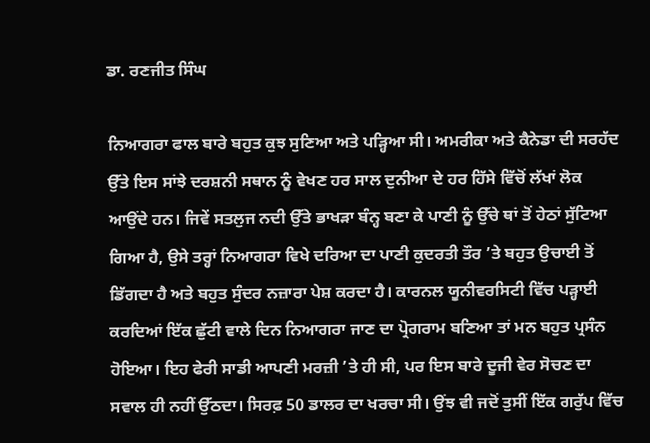ਡਾ. ਰਣਜੀਤ ਸਿੰਘ

ਨਿਆਗਰਾ ਫਾਲ ਬਾਰੇ ਬਹੁਤ ਕੁਝ ਸੁਣਿਆ ਅਤੇ ਪੜ੍ਹਿਆ ਸੀ। ਅਮਰੀਕਾ ਅਤੇ ਕੈਨੇਡਾ ਦੀ ਸਰਹੱਦ ਉੱਤੇ ਇਸ ਸਾਂਝੇ ਦਰਸ਼ਨੀ ਸਥਾਨ ਨੂੰ ਵੇਖਣ ਹਰ ਸਾਲ ਦੁਨੀਆ ਦੇ ਹਰ ਹਿੱਸੇ ਵਿੱਚੋਂ ਲੱਖਾਂ ਲੋਕ ਆਉਂਦੇ ਹਨ। ਜਿਵੇਂ ਸਤਲੁਜ ਨਦੀ ਉੱਤੇ ਭਾਖੜਾ ਬੰਨ੍ਹ ਬਣਾ ਕੇ ਪਾਣੀ ਨੂੰ ਉੱਚੇ ਥਾਂ ਤੋਂ ਹੇਠਾਂ ਸੁੱਟਿਆ ਗਿਆ ਹੈ, ਉਸੇ ਤਰ੍ਹਾਂ ਨਿਆਗਰਾ ਵਿਖੇ ਦਰਿਆ ਦਾ ਪਾਣੀ ਕੁਦਰਤੀ ਤੌਰ ’ਤੇ ਬਹੁਤ ਉਚਾਈ ਤੋਂ ਡਿੱਗਦਾ ਹੈ ਅਤੇ ਬਹੁਤ ਸੁੰਦਰ ਨਜ਼ਾਰਾ ਪੇਸ਼ ਕਰਦਾ ਹੈ। ਕਾਰਨਲ ਯੂਨੀਵਰਸਿਟੀ ਵਿੱਚ ਪੜ੍ਹਾਈ ਕਰਦਿਆਂ ਇੱਕ ਛੁੱਟੀ ਵਾਲੇ ਦਿਨ ਨਿਆਗਰਾ ਜਾਣ ਦਾ ਪ੍ਰੋਗਰਾਮ ਬਣਿਆ ਤਾਂ ਮਨ ਬਹੁਤ ਪ੍ਰਸੰਨ ਹੋਇਆ। ਇਹ ਫੇਰੀ ਸਾਡੀ ਆਪਣੀ ਮਰਜ਼ੀ ’ਤੇ ਹੀ ਸੀ, ਪਰ ਇਸ ਬਾਰੇ ਦੂਜੀ ਵੇਰ ਸੋਚਣ ਦਾ ਸਵਾਲ ਹੀ ਨਹੀਂ ਉੱਠਦਾ। ਸਿਰਫ਼ 50 ਡਾਲਰ ਦਾ ਖਰਚਾ ਸੀ। ਉਂਝ ਵੀ ਜਦੋਂ ਤੁਸੀਂ ਇੱਕ ਗਰੁੱਪ ਵਿੱਚ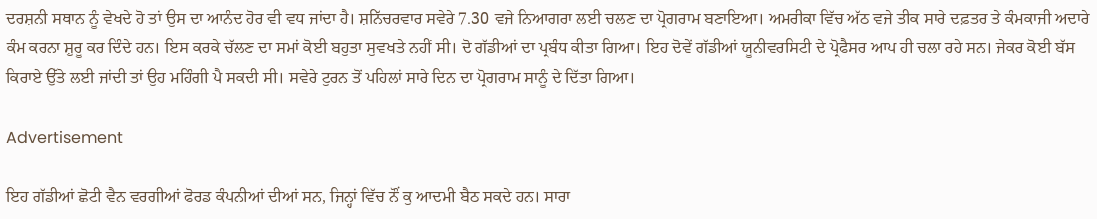ਦਰਸ਼ਨੀ ਸਥਾਨ ਨੂੰ ਵੇਖਦੇ ਹੋ ਤਾਂ ਉਸ ਦਾ ਆਨੰਦ ਹੋਰ ਵੀ ਵਧ ਜਾਂਦਾ ਹੈ। ਸ਼ਨਿੱਚਰਵਾਰ ਸਵੇਰੇ 7.30 ਵਜੇ ਨਿਆਗਰਾ ਲਈ ਚਲਣ ਦਾ ਪ੍ਰੋਗਰਾਮ ਬਣਾਇਆ। ਅਮਰੀਕਾ ਵਿੱਚ ਅੱਠ ਵਜੇ ਤੀਕ ਸਾਰੇ ਦਫ਼ਤਰ ਤੇ ਕੰਮਕਾਜੀ ਅਦਾਰੇ ਕੰਮ ਕਰਨਾ ਸ਼ੁਰੂ ਕਰ ਦਿੰਦੇ ਹਨ। ਇਸ ਕਰਕੇ ਚੱਲਣ ਦਾ ਸਮਾਂ ਕੋਈ ਬਹੁਤਾ ਸੁਵਖਤੇ ਨਹੀਂ ਸੀ। ਦੋ ਗੱਡੀਆਂ ਦਾ ਪ੍ਰਬੰਧ ਕੀਤਾ ਗਿਆ। ਇਹ ਦੋਵੇਂ ਗੱਡੀਆਂ ਯੂਨੀਵਰਸਿਟੀ ਦੇ ਪ੍ਰੋਫੈਸਰ ਆਪ ਹੀ ਚਲਾ ਰਹੇ ਸਨ। ਜੇਕਰ ਕੋਈ ਬੱਸ ਕਿਰਾਏ ਉੱਤੇ ਲਈ ਜਾਂਦੀ ਤਾਂ ਉਹ ਮਹਿੰਗੀ ਪੈ ਸਕਦੀ ਸੀ। ਸਵੇਰੇ ਟੁਰਨ ਤੋਂ ਪਹਿਲਾਂ ਸਾਰੇ ਦਿਨ ਦਾ ਪ੍ਰੋਗਰਾਮ ਸਾਨੂੰ ਦੇ ਦਿੱਤਾ ਗਿਆ।

Advertisement

ਇਹ ਗੱਡੀਆਂ ਛੋਟੀ ਵੈਨ ਵਰਗੀਆਂ ਫੋਰਡ ਕੰਪਨੀਆਂ ਦੀਆਂ ਸਨ, ਜਿਨ੍ਹਾਂ ਵਿੱਚ ਨੌਂ ਕੁ ਆਦਮੀ ਬੈਠ ਸਕਦੇ ਹਨ। ਸਾਰਾ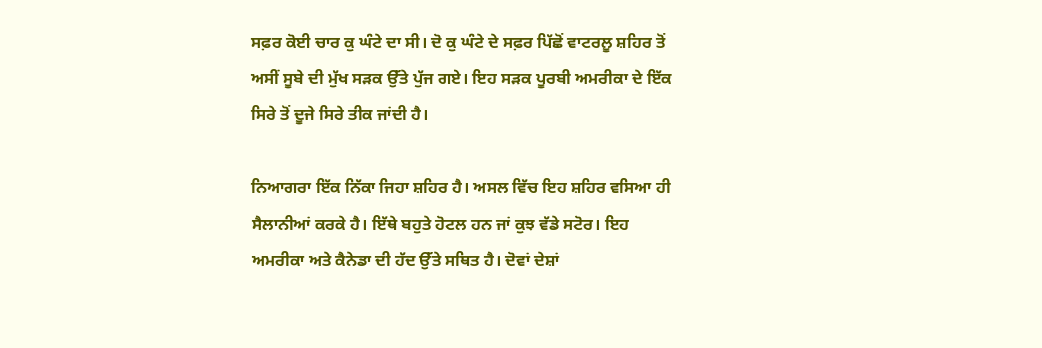ਸਫ਼ਰ ਕੋਈ ਚਾਰ ਕੁ ਘੰਟੇ ਦਾ ਸੀ। ਦੋ ਕੁ ਘੰਟੇ ਦੇ ਸਫ਼ਰ ਪਿੱਛੋਂ ਵਾਟਰਲੂ ਸ਼ਹਿਰ ਤੋਂ ਅਸੀਂ ਸੂਬੇ ਦੀ ਮੁੱਖ ਸੜਕ ਉੱਤੇ ਪੁੱਜ ਗਏ। ਇਹ ਸੜਕ ਪੂਰਬੀ ਅਮਰੀਕਾ ਦੇ ਇੱਕ ਸਿਰੇ ਤੋਂ ਦੂਜੇ ਸਿਰੇ ਤੀਕ ਜਾਂਦੀ ਹੈ।

ਨਿਆਗਰਾ ਇੱਕ ਨਿੱਕਾ ਜਿਹਾ ਸ਼ਹਿਰ ਹੈ। ਅਸਲ ਵਿੱਚ ਇਹ ਸ਼ਹਿਰ ਵਸਿਆ ਹੀ ਸੈਲਾਨੀਆਂ ਕਰਕੇ ਹੈ। ਇੱਥੇ ਬਹੁਤੇ ਹੋਟਲ ਹਨ ਜਾਂ ਕੁਝ ਵੱਡੇ ਸਟੋਰ। ਇਹ ਅਮਰੀਕਾ ਅਤੇ ਕੈਨੇਡਾ ਦੀ ਹੱਦ ਉੱਤੇ ਸਥਿਤ ਹੈ। ਦੋਵਾਂ ਦੇਸ਼ਾਂ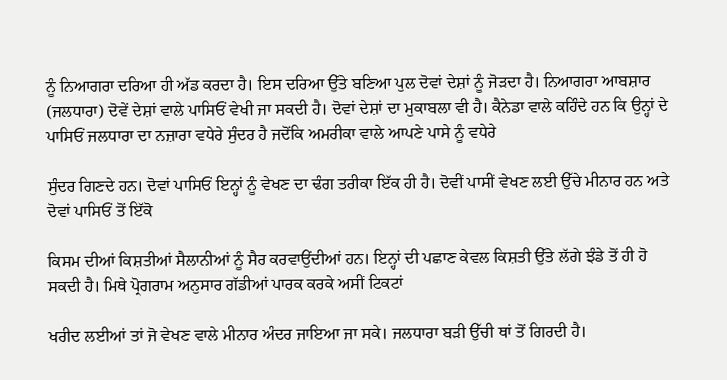ਨੂੰ ਨਿਆਗਰਾ ਦਰਿਆ ਹੀ ਅੱਡ ਕਰਦਾ ਹੈ। ਇਸ ਦਰਿਆ ਉੱਤੇ ਬਣਿਆ ਪੁਲ ਦੋਵਾਂ ਦੇਸ਼ਾਂ ਨੂੰ ਜੋੜਦਾ ਹੈ। ਨਿਆਗਰਾ ਆਬਸ਼ਾਰ (ਜਲਧਾਰਾ) ਦੋਵੇਂ ਦੇਸ਼ਾਂ ਵਾਲੇ ਪਾਸਿਓਂ ਵੇਖੀ ਜਾ ਸਕਦੀ ਹੈ। ਦੋਵਾਂ ਦੇਸ਼ਾਂ ਦਾ ਮੁਕਾਬਲਾ ਵੀ ਹੈ। ਕੈਨੇਡਾ ਵਾਲੇ ਕਹਿੰਦੇ ਹਨ ਕਿ ਉਨ੍ਹਾਂ ਦੇ ਪਾਸਿਓਂ ਜਲਧਾਰਾ ਦਾ ਨਜ਼ਾਰਾ ਵਧੇਰੇ ਸੁੰਦਰ ਹੈ ਜਦੋਂਕਿ ਅਮਰੀਕਾ ਵਾਲੇ ਆਪਣੇ ਪਾਸੇ ਨੂੰ ਵਧੇਰੇ

ਸੁੰਦਰ ਗਿਣਦੇ ਹਨ। ਦੋਵਾਂ ਪਾਸਿਓਂ ਇਨ੍ਹਾਂ ਨੂੰ ਵੇਖਣ ਦਾ ਢੰਗ ਤਰੀਕਾ ਇੱਕ ਹੀ ਹੈ। ਦੋਵੀਂ ਪਾਸੀਂ ਵੇਖਣ ਲਈ ਉੱਚੇ ਮੀਨਾਰ ਹਨ ਅਤੇ ਦੋਵਾਂ ਪਾਸਿਓਂ ਤੋਂ ਇੱਕੋ

ਕਿਸਮ ਦੀਆਂ ਕਿਸ਼ਤੀਆਂ ਸੈਲਾਨੀਆਂ ਨੂੰ ਸੈਰ ਕਰਵਾਉਂਦੀਆਂ ਹਨ। ਇਨ੍ਹਾਂ ਦੀ ਪਛਾਣ ਕੇਵਲ ਕਿਸ਼ਤੀ ਉੱਤੇ ਲੱਗੇ ਝੰਡੇ ਤੋਂ ਹੀ ਹੋ ਸਕਦੀ ਹੈ। ਮਿਥੇ ਪ੍ਰੋਗਰਾਮ ਅਨੁਸਾਰ ਗੱਡੀਆਂ ਪਾਰਕ ਕਰਕੇ ਅਸੀਂ ਟਿਕਟਾਂ

ਖਰੀਦ ਲਈਆਂ ਤਾਂ ਜੋ ਵੇਖਣ ਵਾਲੇ ਮੀਨਾਰ ਅੰਦਰ ਜਾਇਆ ਜਾ ਸਕੇ। ਜਲਧਾਰਾ ਬੜੀ ਉੱਚੀ ਥਾਂ ਤੋਂ ਗਿਰਦੀ ਹੈ।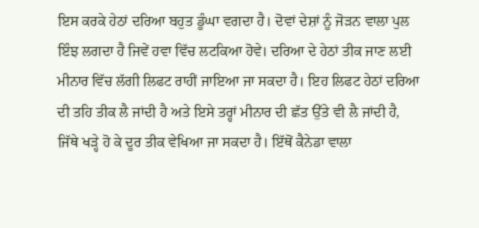ਇਸ ਕਰਕੇ ਹੇਠਾਂ ਦਰਿਆ ਬਹੁਤ ਡੂੰਘਾ ਵਗਦਾ ਹੈ। ਦੋਵਾਂ ਦੇਸ਼ਾਂ ਨੂੰ ਜੋੜਨ ਵਾਲਾ ਪੁਲ ਇੰਝ ਲਗਦਾ ਹੈ ਜਿਵੇਂ ਹਵਾ ਵਿੱਚ ਲਟਕਿਆ ਹੋਵੇ। ਦਰਿਆ ਦੇ ਹੇਠਾਂ ਤੀਕ ਜਾਣ ਲਈ ਮੀਨਾਰ ਵਿੱਚ ਲੱਗੀ ਲਿਫਟ ਰਾਹੀਂ ਜਾਇਆ ਜਾ ਸਕਦਾ ਹੈ। ਇਹ ਲਿਫਟ ਹੇਠਾਂ ਦਰਿਆ ਦੀ ਤਹਿ ਤੀਕ ਲੈ ਜਾਂਦੀ ਹੈ ਅਤੇ ਇਸੇ ਤਰ੍ਹਾਂ ਮੀਨਾਰ ਦੀ ਛੱਤ ਉੱਤੇ ਵੀ ਲੈ ਜਾਂਦੀ ਹੈ, ਜਿੱਥੇ ਖੜ੍ਹੇ ਹੋ ਕੇ ਦੂਰ ਤੀਕ ਵੇਖਿਆ ਜਾ ਸਕਦਾ ਹੈ। ਇੱਥੋਂ ਕੈਨੇਡਾ ਵਾਲਾ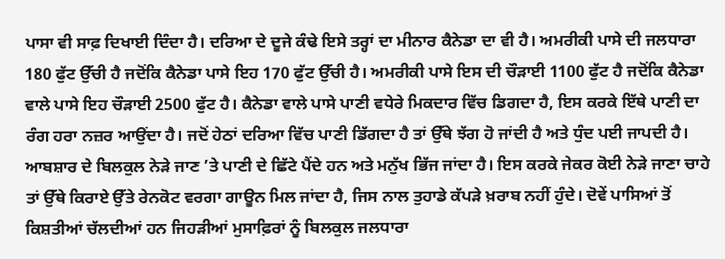ਪਾਸਾ ਵੀ ਸਾਫ਼ ਦਿਖਾਈ ਦਿੰਦਾ ਹੈ। ਦਰਿਆ ਦੇ ਦੂਜੇ ਕੰਢੇ ਇਸੇ ਤਰ੍ਹਾਂ ਦਾ ਮੀਨਾਰ ਕੈਨੇਡਾ ਦਾ ਵੀ ਹੈ। ਅਮਰੀਕੀ ਪਾਸੇ ਦੀ ਜਲਧਾਰਾ 180 ਫੁੱਟ ਉੱਚੀ ਹੈ ਜਦੋਂਕਿ ਕੈਨੇਡਾ ਪਾਸੇ ਇਹ 170 ਫੁੱਟ ਉੱਚੀ ਹੈ। ਅਮਰੀਕੀ ਪਾਸੇ ਇਸ ਦੀ ਚੌੜਾਈ 1100 ਫੁੱਟ ਹੈ ਜਦੋਂਕਿ ਕੈਨੇਡਾ ਵਾਲੇ ਪਾਸੇ ਇਹ ਚੌੜਾਈ 2500 ਫੁੱਟ ਹੈ। ਕੈਨੇਡਾ ਵਾਲੇ ਪਾਸੇ ਪਾਣੀ ਵਧੇਰੇ ਮਿਕਦਾਰ ਵਿੱਚ ਡਿਗਦਾ ਹੈ, ਇਸ ਕਰਕੇ ਇੱਥੇ ਪਾਣੀ ਦਾ ਰੰਗ ਹਰਾ ਨਜ਼ਰ ਆਉਂਦਾ ਹੈ। ਜਦੋਂ ਹੇਠਾਂ ਦਰਿਆ ਵਿੱਚ ਪਾਣੀ ਡਿੱਗਦਾ ਹੈ ਤਾਂ ਉੱਥੇ ਝੱਗ ਹੋ ਜਾਂਦੀ ਹੈ ਅਤੇ ਧੁੰਦ ਪਈ ਜਾਪਦੀ ਹੈ। ਆਬਸ਼ਾਰ ਦੇ ਬਿਲਕੁਲ ਨੇੜੇ ਜਾਣ ’ਤੇ ਪਾਣੀ ਦੇ ਛਿੱਟੇ ਪੈਂਦੇ ਹਨ ਅਤੇ ਮਨੁੱਖ ਭਿੱਜ ਜਾਂਦਾ ਹੈ। ਇਸ ਕਰਕੇ ਜੇਕਰ ਕੋਈ ਨੇੜੇ ਜਾਣਾ ਚਾਹੇ ਤਾਂ ਉੱਥੇ ਕਿਰਾਏ ਉੱਤੇ ਰੇਨਕੋਟ ਵਰਗਾ ਗਾਊਨ ਮਿਲ ਜਾਂਦਾ ਹੈ, ਜਿਸ ਨਾਲ ਤੁਹਾਡੇ ਕੱਪੜੇ ਖ਼ਰਾਬ ਨਹੀਂ ਹੁੰਦੇ। ਦੋਵੇਂ ਪਾਸਿਆਂ ਤੋਂ ਕਿਸ਼ਤੀਆਂ ਚੱਲਦੀਆਂ ਹਨ ਜਿਹੜੀਆਂ ਮੁਸਾਫ਼ਿਰਾਂ ਨੂੰ ਬਿਲਕੁਲ ਜਲਧਾਰਾ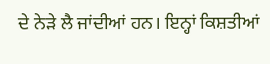ਦੇ ਨੇੜੇ ਲੈ ਜਾਂਦੀਆਂ ਹਨ। ਇਨ੍ਹਾਂ ਕਿਸ਼ਤੀਆਂ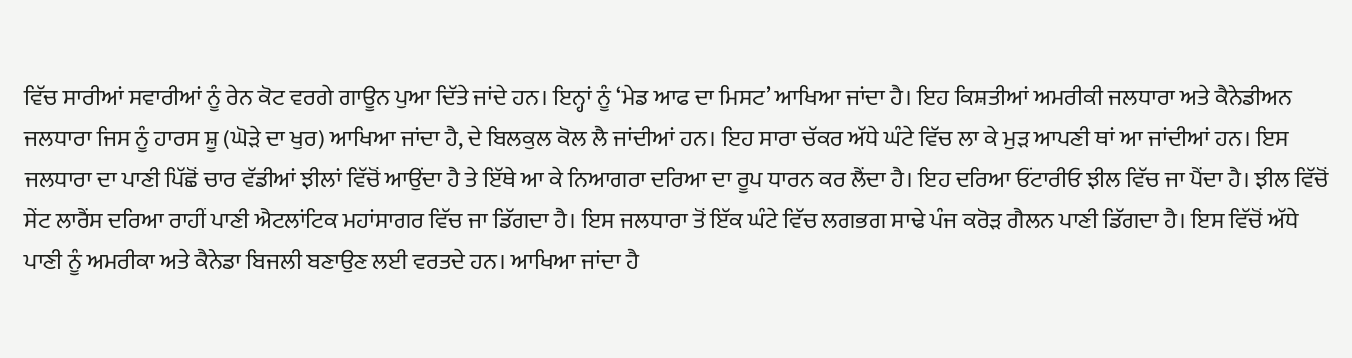ਵਿੱਚ ਸਾਰੀਆਂ ਸਵਾਰੀਆਂ ਨੂੰ ਰੇਨ ਕੋਟ ਵਰਗੇ ਗਾਊਨ ਪੁਆ ਦਿੱਤੇ ਜਾਂਦੇ ਹਨ। ਇਨ੍ਹਾਂ ਨੂੰ ‘ਮੇਡ ਆਫ ਦਾ ਮਿਸਟ’ ਆਖਿਆ ਜਾਂਦਾ ਹੈ। ਇਹ ਕਿਸ਼ਤੀਆਂ ਅਮਰੀਕੀ ਜਲਧਾਰਾ ਅਤੇ ਕੈਨੇਡੀਅਨ ਜਲਧਾਰਾ ਜਿਸ ਨੂੰ ਹਾਰਸ ਸ਼ੂ (ਘੋੜੇ ਦਾ ਖੁਰ) ਆਖਿਆ ਜਾਂਦਾ ਹੈ, ਦੇ ਬਿਲਕੁਲ ਕੋਲ ਲੈ ਜਾਂਦੀਆਂ ਹਨ। ਇਹ ਸਾਰਾ ਚੱਕਰ ਅੱਧੇ ਘੰਟੇ ਵਿੱਚ ਲਾ ਕੇ ਮੁੜ ਆਪਣੀ ਥਾਂ ਆ ਜਾਂਦੀਆਂ ਹਨ। ਇਸ ਜਲਧਾਰਾ ਦਾ ਪਾਣੀ ਪਿੱਛੋਂ ਚਾਰ ਵੱਡੀਆਂ ਝੀਲਾਂ ਵਿੱਚੋਂ ਆਉਂਦਾ ਹੈ ਤੇ ਇੱਥੇ ਆ ਕੇ ਨਿਆਗਰਾ ਦਰਿਆ ਦਾ ਰੂਪ ਧਾਰਨ ਕਰ ਲੈਂਦਾ ਹੈ। ਇਹ ਦਰਿਆ ਓਂਟਾਰੀਓ ਝੀਲ ਵਿੱਚ ਜਾ ਪੈਂਦਾ ਹੈ। ਝੀਲ ਵਿੱਚੋਂ ਸੇਂਟ ਲਾਰੈਂਸ ਦਰਿਆ ਰਾਹੀਂ ਪਾਣੀ ਐਟਲਾਂਟਿਕ ਮਹਾਂਸਾਗਰ ਵਿੱਚ ਜਾ ਡਿੱਗਦਾ ਹੈ। ਇਸ ਜਲਧਾਰਾ ਤੋਂ ਇੱਕ ਘੰਟੇ ਵਿੱਚ ਲਗਭਗ ਸਾਢੇ ਪੰਜ ਕਰੋੜ ਗੈਲਨ ਪਾਣੀ ਡਿੱਗਦਾ ਹੈ। ਇਸ ਵਿੱਚੋਂ ਅੱਧੇ ਪਾਣੀ ਨੂੰ ਅਮਰੀਕਾ ਅਤੇ ਕੈਨੇਡਾ ਬਿਜਲੀ ਬਣਾਉਣ ਲਈ ਵਰਤਦੇ ਹਨ। ਆਖਿਆ ਜਾਂਦਾ ਹੈ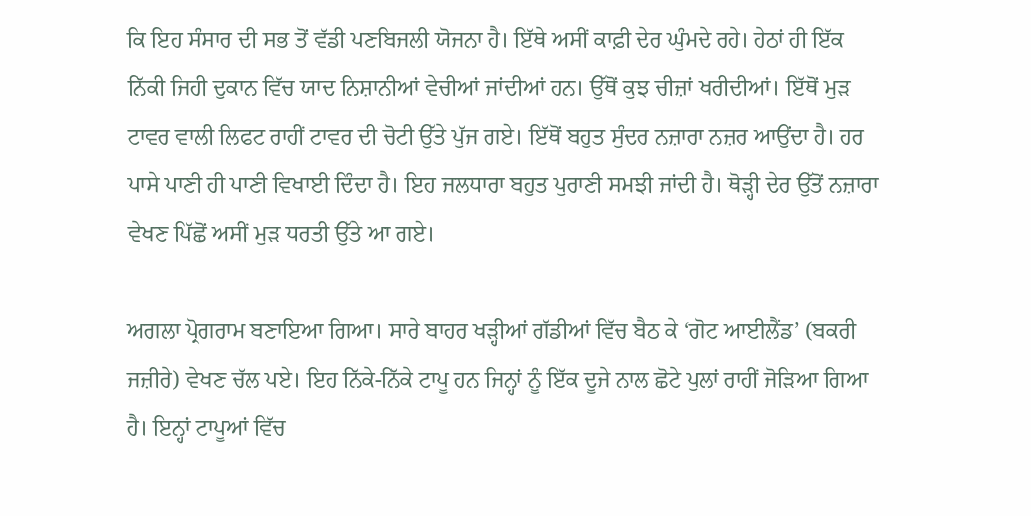ਕਿ ਇਹ ਸੰਸਾਰ ਦੀ ਸਭ ਤੋਂ ਵੱਡੀ ਪਣਬਿਜਲੀ ਯੋਜਨਾ ਹੈ। ਇੱਥੇ ਅਸੀਂ ਕਾਫ਼ੀ ਦੇਰ ਘੁੰਮਦੇ ਰਹੇ। ਹੇਠਾਂ ਹੀ ਇੱਕ ਨਿੱਕੀ ਜਿਹੀ ਦੁਕਾਨ ਵਿੱਚ ਯਾਦ ਨਿਸ਼ਾਨੀਆਂ ਵੇਚੀਆਂ ਜਾਂਦੀਆਂ ਹਨ। ਉੱਥੋਂ ਕੁਝ ਚੀਜ਼ਾਂ ਖਰੀਦੀਆਂ। ਇੱਥੋਂ ਮੁੜ ਟਾਵਰ ਵਾਲੀ ਲਿਫਟ ਰਾਹੀਂ ਟਾਵਰ ਦੀ ਚੋਟੀ ਉੱਤੇ ਪੁੱਜ ਗਏ। ਇੱਥੋਂ ਬਹੁਤ ਸੁੰਦਰ ਨਜ਼ਾਰਾ ਨਜ਼ਰ ਆਉਂਦਾ ਹੈ। ਹਰ ਪਾਸੇ ਪਾਣੀ ਹੀ ਪਾਣੀ ਵਿਖਾਈ ਦਿੰਦਾ ਹੈ। ਇਹ ਜਲਧਾਰਾ ਬਹੁਤ ਪੁਰਾਣੀ ਸਮਝੀ ਜਾਂਦੀ ਹੈ। ਥੋੜ੍ਹੀ ਦੇਰ ਉੱਤੋਂ ਨਜ਼ਾਰਾ ਵੇਖਣ ਪਿੱਛੋਂ ਅਸੀਂ ਮੁੜ ਧਰਤੀ ਉੱਤੇ ਆ ਗਏ।

ਅਗਲਾ ਪ੍ਰੋਗਰਾਮ ਬਣਾਇਆ ਗਿਆ। ਸਾਰੇ ਬਾਹਰ ਖੜ੍ਹੀਆਂ ਗੱਡੀਆਂ ਵਿੱਚ ਬੈਠ ਕੇ ‘ਗੋਟ ਆਈਲੈਂਡ’ (ਬਕਰੀ ਜਜ਼ੀਰੇ) ਵੇਖਣ ਚੱਲ ਪਏ। ਇਹ ਨਿੱਕੇ-ਨਿੱਕੇ ਟਾਪੂ ਹਨ ਜਿਨ੍ਹਾਂ ਨੂੰ ਇੱਕ ਦੂਜੇ ਨਾਲ ਛੋਟੇ ਪੁਲਾਂ ਰਾਹੀਂ ਜੋੜਿਆ ਗਿਆ ਹੈ। ਇਨ੍ਹਾਂ ਟਾਪੂਆਂ ਵਿੱਚ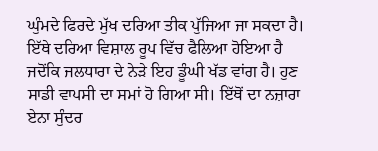ਘੁੰਮਦੇ ਫਿਰਦੇ ਮੁੱਖ ਦਰਿਆ ਤੀਕ ਪੁੱਜਿਆ ਜਾ ਸਕਦਾ ਹੈ। ਇੱਥੇ ਦਰਿਆ ਵਿਸ਼ਾਲ ਰੂਪ ਵਿੱਚ ਫੈਲਿਆ ਹੋਇਆ ਹੈ ਜਦੋਂਕਿ ਜਲਧਾਰਾ ਦੇ ਨੇੜੇ ਇਹ ਡੂੰਘੀ ਖੱਡ ਵਾਂਗ ਹੈ। ਹੁਣ ਸਾਡੀ ਵਾਪਸੀ ਦਾ ਸਮਾਂ ਹੋ ਗਿਆ ਸੀ। ਇੱਥੋਂ ਦਾ ਨਜ਼ਾਰਾ ਏਨਾ ਸੁੰਦਰ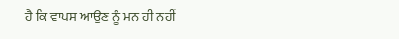ਹੈ ਕਿ ਵਾਪਸ ਆਉਣ ਨੂੰ ਮਨ ਹੀ ਨਹੀਂ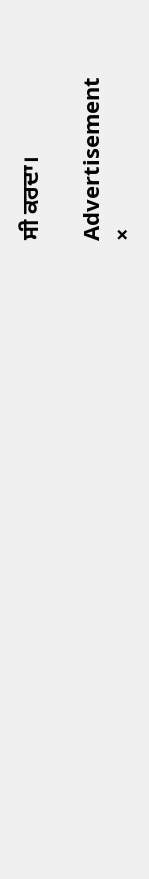ਸੀ ਕਰਦਾ।

Advertisement
×